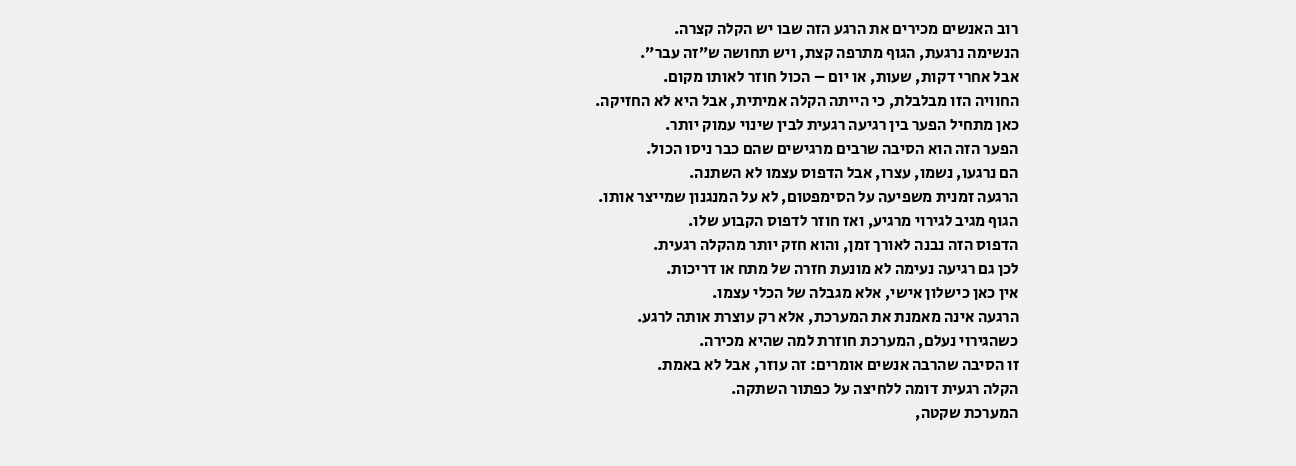רוב האנשים מכירים את הרגע הזה שבו יש הקלה קצרה.
הנשימה נרגעת, הגוף מתרפה קצת, ויש תחושה ש״זה עבר״.
אבל אחרי דקות, שעות, או יום – הכול חוזר לאותו מקום.
החוויה הזו מבלבלת, כי הייתה הקלה אמיתית, אבל היא לא החזיקה.
כאן מתחיל הפער בין רגיעה רגעית לבין שינוי עמוק יותר.
הפער הזה הוא הסיבה שרבים מרגישים שהם כבר ניסו הכול.
הם נרגעו, נשמו, עצרו, אבל הדפוס עצמו לא השתנה.
הרגעה זמנית משפיעה על הסימפטום, לא על המנגנון שמייצר אותו.
הגוף מגיב לגירוי מרגיע, ואז חוזר לדפוס הקבוע שלו.
הדפוס הזה נבנה לאורך זמן, והוא חזק יותר מהקלה רגעית.
לכן גם רגיעה נעימה לא מונעת חזרה של מתח או דריכות.
אין כאן כישלון אישי, אלא מגבלה של הכלי עצמו.
הרגעה אינה מאמנת את המערכת, אלא רק עוצרת אותה לרגע.
כשהגירוי נעלם, המערכת חוזרת למה שהיא מכירה.
זו הסיבה שהרבה אנשים אומרים: זה עוזר, אבל לא באמת.
הקלה רגעית דומה ללחיצה על כפתור השתקה.
המערכת שקטה,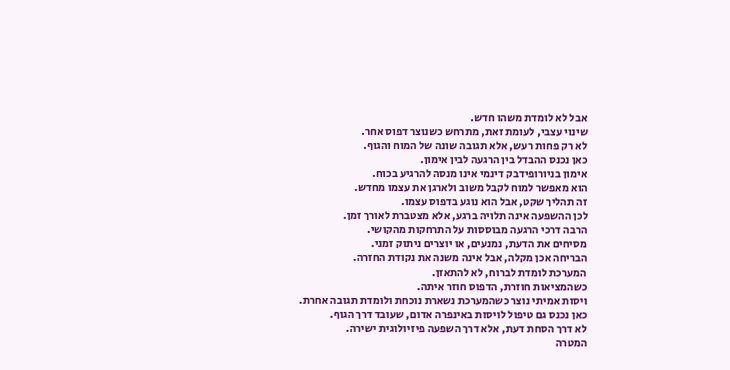אבל לא לומדת משהו חדש.
שינוי עצבי, לעומת זאת, מתרחש כשנוצר דפוס אחר.
לא רק פחות רעש, אלא תגובה שונה של המוח והגוף.
כאן נכנס ההבדל בין הרגעה לבין אימון.
אימון בניורופידבק דינמי אינו מנסה להרגיע בכוח.
הוא מאפשר למוח לקבל משוב ולארגן את עצמו מחדש.
זה תהליך שקט, אבל הוא נוגע בדפוס עצמו.
לכן ההשפעה אינה תלויה ברגע, אלא מצטברת לאורך זמן.
הרבה דרכי הרגעה מבוססות על התרחקות מהקושי.
מסיחים את הדעת, נמנעים, או יוצרים ניתוק זמני.
הבריחה אכן מקלה, אבל אינה משנה את נקודת החזרה.
המערכת לומדת לברוח, לא להתאזן.
כשהמציאות חוזרת, הדפוס חוזר איתה.
ויסות אמיתי נוצר כשהמערכת נשארת נוכחת ולומדת תגובה אחרת.
כאן נכנס גם טיפול לויסות באינפרה אדום, שעובד דרך הגוף.
לא דרך הסחת דעת, אלא דרך השפעה פיזיולוגית ישירה.
המטרה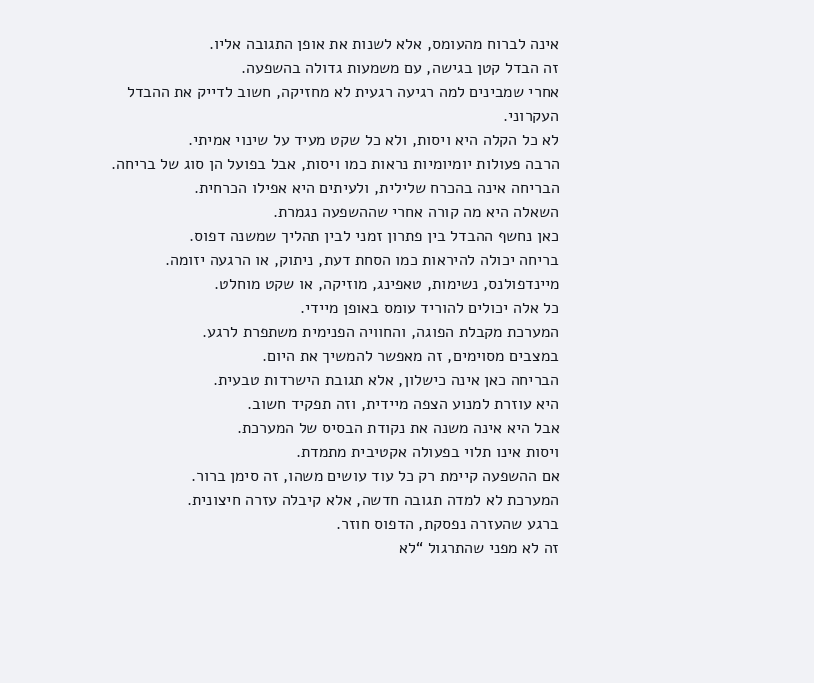אינה לברוח מהעומס, אלא לשנות את אופן התגובה אליו.
זה הבדל קטן בגישה, עם משמעות גדולה בהשפעה.
אחרי שמבינים למה רגיעה רגעית לא מחזיקה, חשוב לדייק את ההבדל העקרוני.
לא כל הקלה היא ויסות, ולא כל שקט מעיד על שינוי אמיתי.
הרבה פעולות יומיומיות נראות כמו ויסות, אבל בפועל הן סוג של בריחה.
הבריחה אינה בהכרח שלילית, ולעיתים היא אפילו הכרחית.
השאלה היא מה קורה אחרי שההשפעה נגמרת.
כאן נחשף ההבדל בין פתרון זמני לבין תהליך שמשנה דפוס.
בריחה יכולה להיראות כמו הסחת דעת, ניתוק, או הרגעה יזומה.
מיינדפולנס, נשימות, טאפינג, מוזיקה, או שקט מוחלט.
כל אלה יכולים להוריד עומס באופן מיידי.
המערכת מקבלת הפוגה, והחוויה הפנימית משתפרת לרגע.
במצבים מסוימים, זה מאפשר להמשיך את היום.
הבריחה כאן אינה כישלון, אלא תגובת הישרדות טבעית.
היא עוזרת למנוע הצפה מיידית, וזה תפקיד חשוב.
אבל היא אינה משנה את נקודת הבסיס של המערכת.
ויסות אינו תלוי בפעולה אקטיבית מתמדת.
אם ההשפעה קיימת רק כל עוד עושים משהו, זה סימן ברור.
המערכת לא למדה תגובה חדשה, אלא קיבלה עזרה חיצונית.
ברגע שהעזרה נפסקת, הדפוס חוזר.
זה לא מפני שהתרגול “לא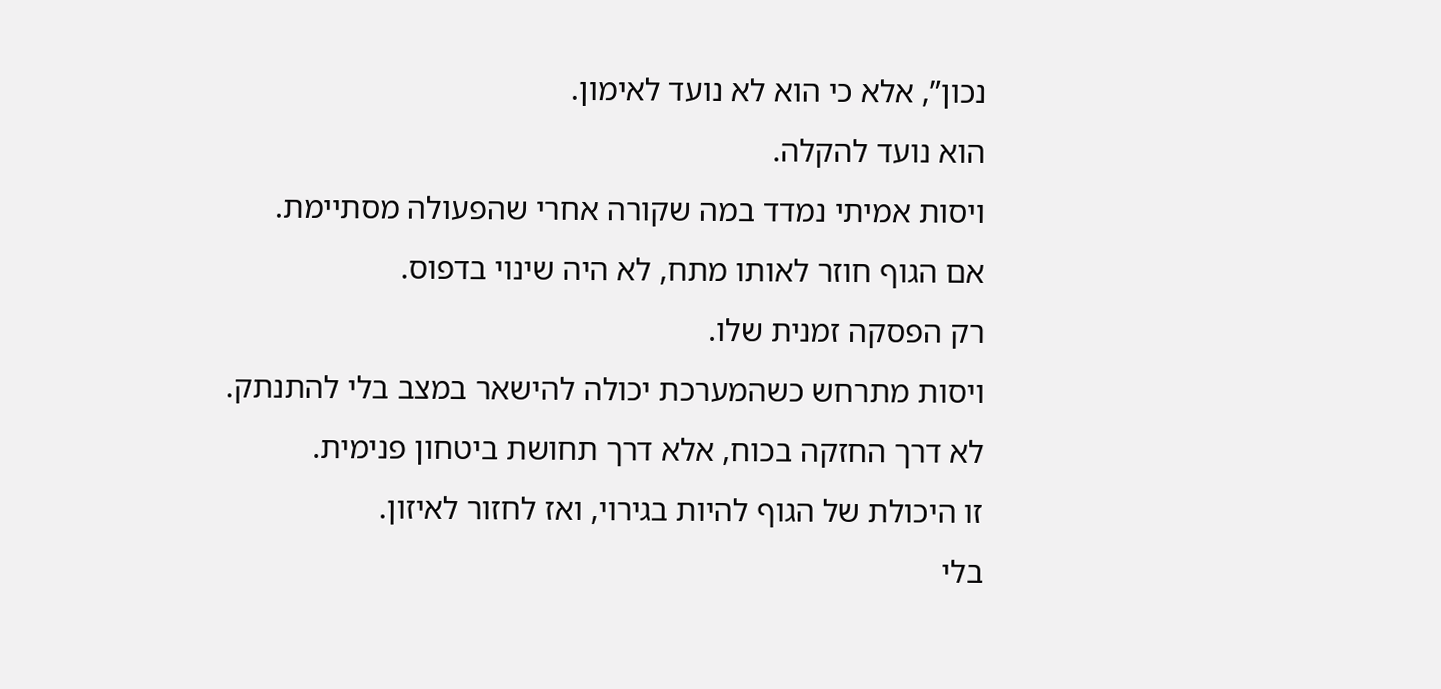נכון”, אלא כי הוא לא נועד לאימון.
הוא נועד להקלה.
ויסות אמיתי נמדד במה שקורה אחרי שהפעולה מסתיימת.
אם הגוף חוזר לאותו מתח, לא היה שינוי בדפוס.
רק הפסקה זמנית שלו.
ויסות מתרחש כשהמערכת יכולה להישאר במצב בלי להתנתק.
לא דרך החזקה בכוח, אלא דרך תחושת ביטחון פנימית.
זו היכולת של הגוף להיות בגירוי, ואז לחזור לאיזון.
בלי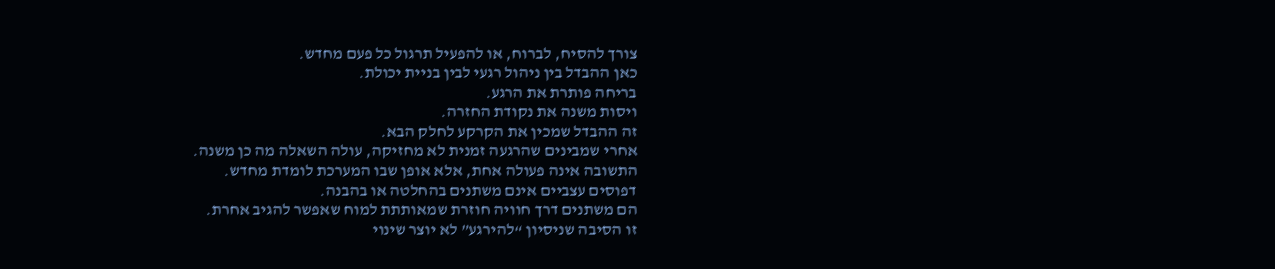צורך להסיח, לברוח, או להפעיל תרגול כל פעם מחדש.
כאן ההבדל בין ניהול רגעי לבין בניית יכולת.
בריחה פותרת את הרגע.
ויסות משנה את נקודת החזרה.
זה ההבדל שמכין את הקרקע לחלק הבא.
אחרי שמבינים שהרגעה זמנית לא מחזיקה, עולה השאלה מה כן משנה.
התשובה אינה פעולה אחת, אלא אופן שבו המערכת לומדת מחדש.
דפוסים עצביים אינם משתנים בהחלטה או בהבנה.
הם משתנים דרך חוויה חוזרת שמאותתת למוח שאפשר להגיב אחרת.
זו הסיבה שניסיון “להירגע” לא יוצר שינוי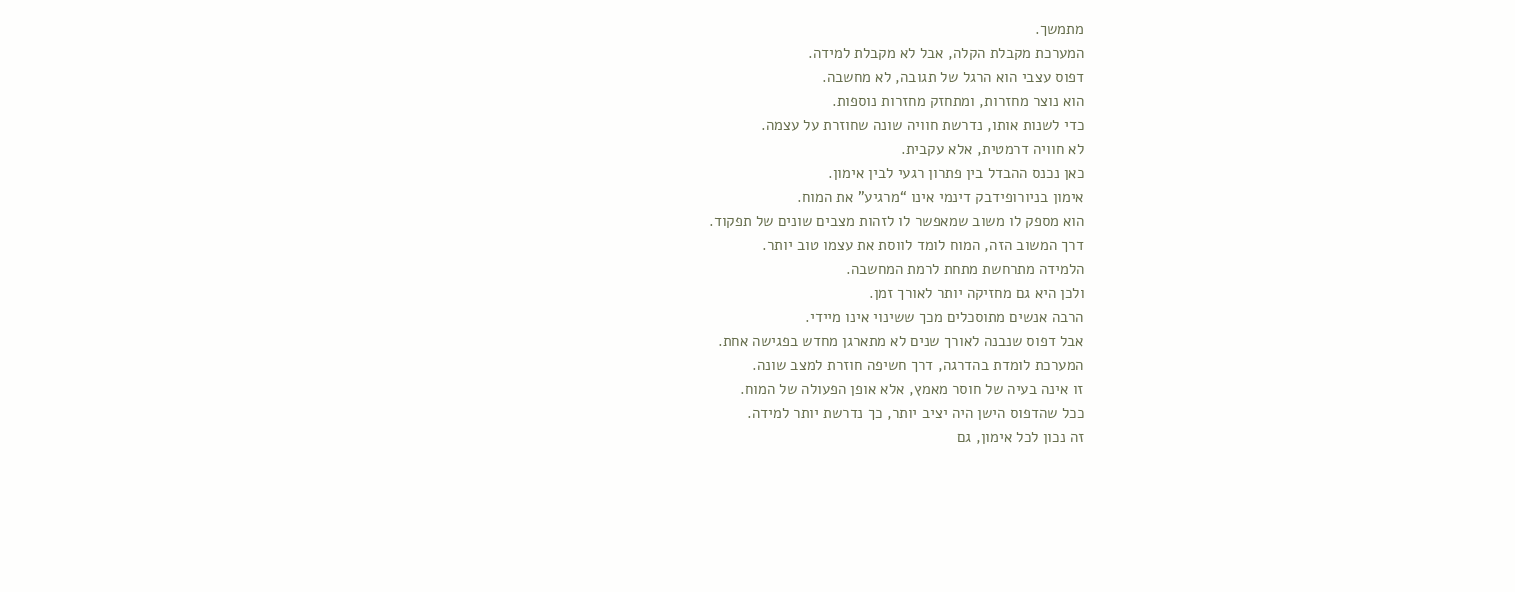מתמשך.
המערכת מקבלת הקלה, אבל לא מקבלת למידה.
דפוס עצבי הוא הרגל של תגובה, לא מחשבה.
הוא נוצר מחזרות, ומתחזק מחזרות נוספות.
כדי לשנות אותו, נדרשת חוויה שונה שחוזרת על עצמה.
לא חוויה דרמטית, אלא עקבית.
כאן נכנס ההבדל בין פתרון רגעי לבין אימון.
אימון בניורופידבק דינמי אינו “מרגיע” את המוח.
הוא מספק לו משוב שמאפשר לו לזהות מצבים שונים של תפקוד.
דרך המשוב הזה, המוח לומד לווסת את עצמו טוב יותר.
הלמידה מתרחשת מתחת לרמת המחשבה.
ולכן היא גם מחזיקה יותר לאורך זמן.
הרבה אנשים מתוסכלים מכך ששינוי אינו מיידי.
אבל דפוס שנבנה לאורך שנים לא מתארגן מחדש בפגישה אחת.
המערכת לומדת בהדרגה, דרך חשיפה חוזרת למצב שונה.
זו אינה בעיה של חוסר מאמץ, אלא אופן הפעולה של המוח.
ככל שהדפוס הישן היה יציב יותר, כך נדרשת יותר למידה.
זה נכון לכל אימון, גם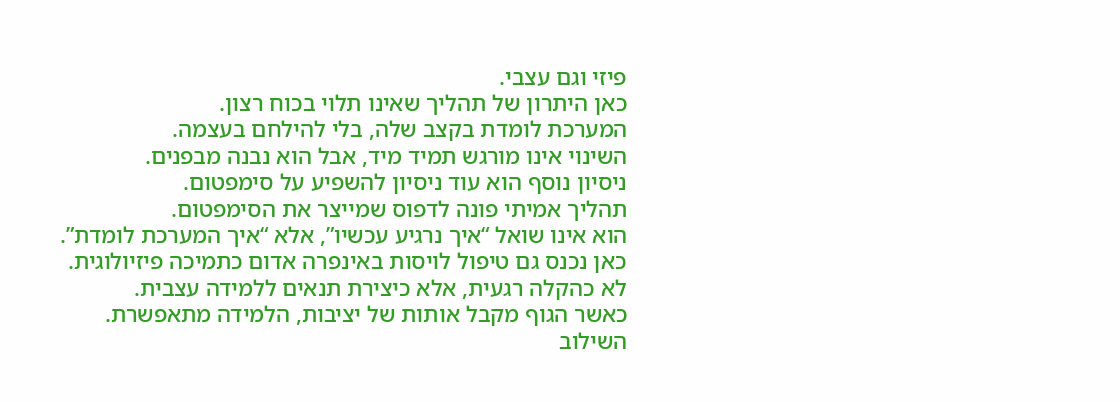פיזי וגם עצבי.
כאן היתרון של תהליך שאינו תלוי בכוח רצון.
המערכת לומדת בקצב שלה, בלי להילחם בעצמה.
השינוי אינו מורגש תמיד מיד, אבל הוא נבנה מבפנים.
ניסיון נוסף הוא עוד ניסיון להשפיע על סימפטום.
תהליך אמיתי פונה לדפוס שמייצר את הסימפטום.
הוא אינו שואל “איך נרגיע עכשיו”, אלא “איך המערכת לומדת”.
כאן נכנס גם טיפול לויסות באינפרה אדום כתמיכה פיזיולוגית.
לא כהקלה רגעית, אלא כיצירת תנאים ללמידה עצבית.
כאשר הגוף מקבל אותות של יציבות, הלמידה מתאפשרת.
השילוב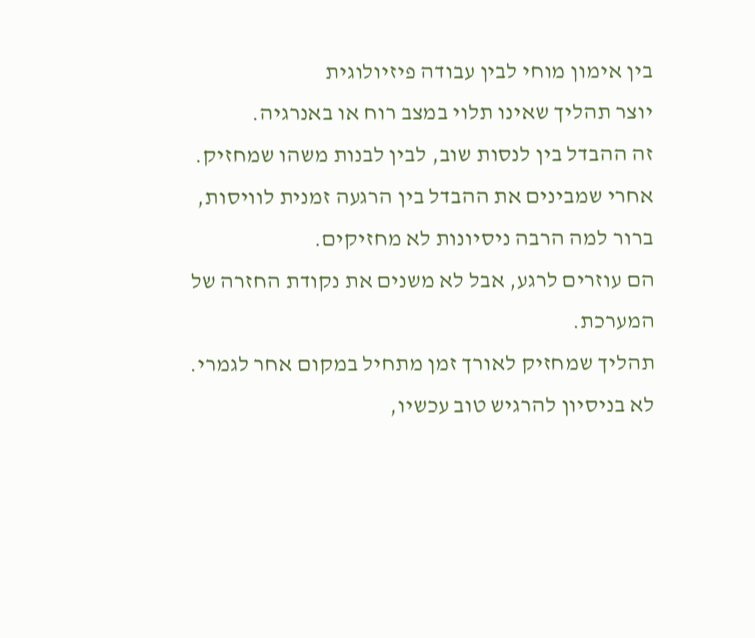בין אימון מוחי לבין עבודה פיזיולוגית
יוצר תהליך שאינו תלוי במצב רוח או באנרגיה.
זה ההבדל בין לנסות שוב, לבין לבנות משהו שמחזיק.
אחרי שמבינים את ההבדל בין הרגעה זמנית לוויסות, ברור למה הרבה ניסיונות לא מחזיקים.
הם עוזרים לרגע, אבל לא משנים את נקודת החזרה של המערכת.
תהליך שמחזיק לאורך זמן מתחיל במקום אחר לגמרי.
לא בניסיון להרגיש טוב עכשיו,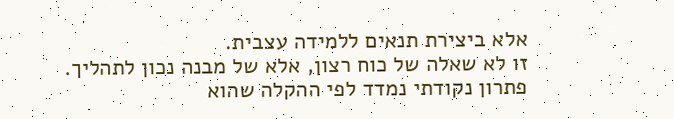אלא ביצירת תנאים ללמידה עצבית.
זו לא שאלה של כוח רצון, אלא של מבנה נכון לתהליך.
פתרון נקודתי נמדד לפי ההקלה שהוא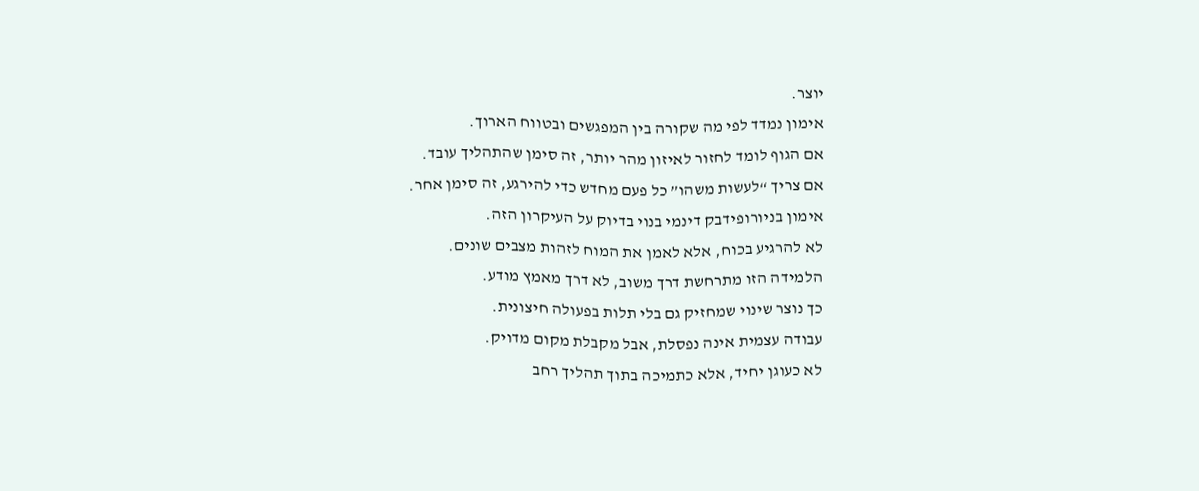יוצר.
אימון נמדד לפי מה שקורה בין המפגשים ובטווח הארוך.
אם הגוף לומד לחזור לאיזון מהר יותר, זה סימן שהתהליך עובד.
אם צריך “לעשות משהו” כל פעם מחדש כדי להירגע, זה סימן אחר.
אימון בניורופידבק דינמי בנוי בדיוק על העיקרון הזה.
לא להרגיע בכוח, אלא לאמן את המוח לזהות מצבים שונים.
הלמידה הזו מתרחשת דרך משוב, לא דרך מאמץ מודע.
כך נוצר שינוי שמחזיק גם בלי תלות בפעולה חיצונית.
עבודה עצמית אינה נפסלת, אבל מקבלת מקום מדויק.
לא כעוגן יחיד, אלא כתמיכה בתוך תהליך רחב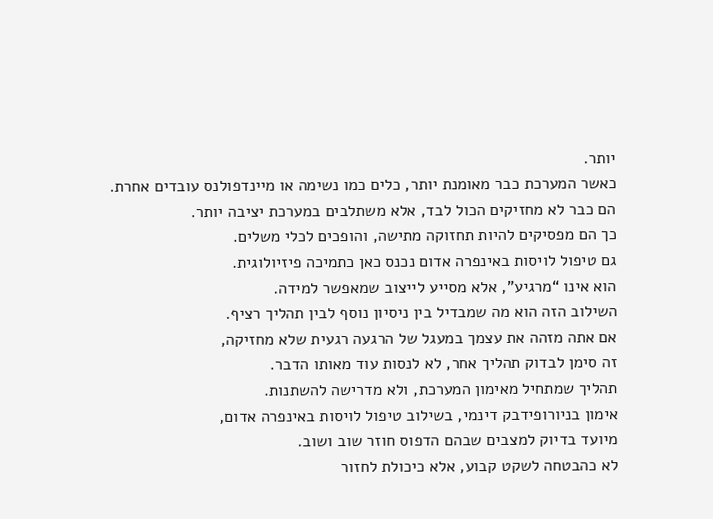יותר.
כאשר המערכת כבר מאומנת יותר, כלים כמו נשימה או מיינדפולנס עובדים אחרת.
הם כבר לא מחזיקים הכול לבד, אלא משתלבים במערכת יציבה יותר.
כך הם מפסיקים להיות תחזוקה מתישה, והופכים לכלי משלים.
גם טיפול לויסות באינפרה אדום נכנס כאן כתמיכה פיזיולוגית.
הוא אינו “מרגיע”, אלא מסייע לייצוב שמאפשר למידה.
השילוב הזה הוא מה שמבדיל בין ניסיון נוסף לבין תהליך רציף.
אם אתה מזהה את עצמך במעגל של הרגעה רגעית שלא מחזיקה,
זה סימן לבדוק תהליך אחר, לא לנסות עוד מאותו הדבר.
תהליך שמתחיל מאימון המערכת, ולא מדרישה להשתנות.
אימון בניורופידבק דינמי, בשילוב טיפול לויסות באינפרה אדום,
מיועד בדיוק למצבים שבהם הדפוס חוזר שוב ושוב.
לא כהבטחה לשקט קבוע, אלא כיכולת לחזור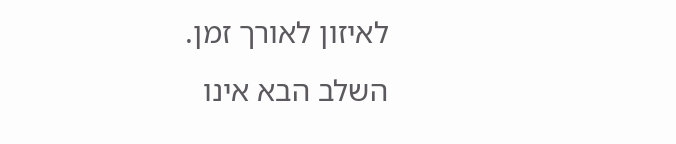לאיזון לאורך זמן.
השלב הבא אינו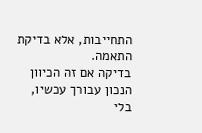התחייבות, אלא בדיקת התאמה.
בדיקה אם זה הכיוון הנכון עבורך עכשיו, בלי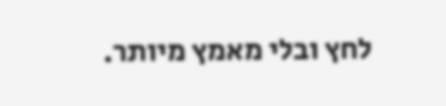לחץ ובלי מאמץ מיותר.